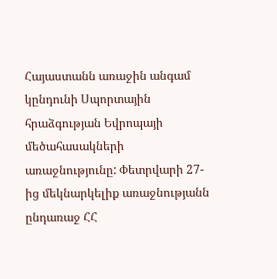Հայաստանն առաջին անգամ կընդունի Սպորտային հրաձգության Եվրոպայի մեծահասակների առաջնությունը: Փետրվարի 27-ից մեկնարկելիք առաջնությանն ընդառաջ ՀՀ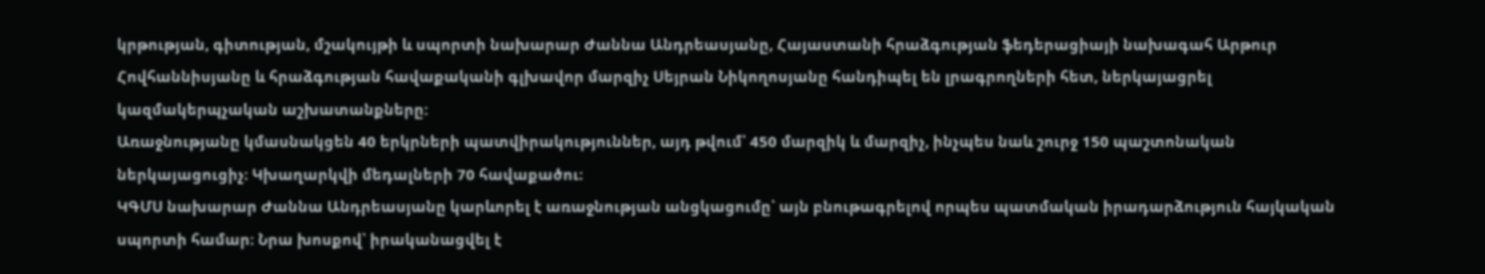կրթության, գիտության, մշակույթի և սպորտի նախարար Ժաննա Անդրեասյանը, Հայաստանի հրաձգության ֆեդերացիայի նախագահ Արթուր Հովհաննիսյանը և հրաձգության հավաքականի գլխավոր մարզիչ Սեյրան Նիկողոսյանը հանդիպել են լրագրողների հետ, ներկայացրել կազմակերպչական աշխատանքները:
Առաջնությանը կմասնակցեն 40 երկրների պատվիրակություններ, այդ թվում՝ 450 մարզիկ և մարզիչ, ինչպես նաև շուրջ 150 պաշտոնական ներկայացուցիչ։ Կխաղարկվի մեդալների 70 հավաքածու։
ԿԳՄՍ նախարար Ժաննա Անդրեասյանը կարևորել է առաջնության անցկացումը՝ այն բնութագրելով որպես պատմական իրադարձություն հայկական սպորտի համար։ Նրա խոսքով՝ իրականացվել է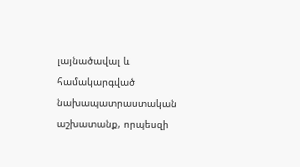լայնածավալ և համակարգված նախապատրաստական աշխատանք, որպեսզի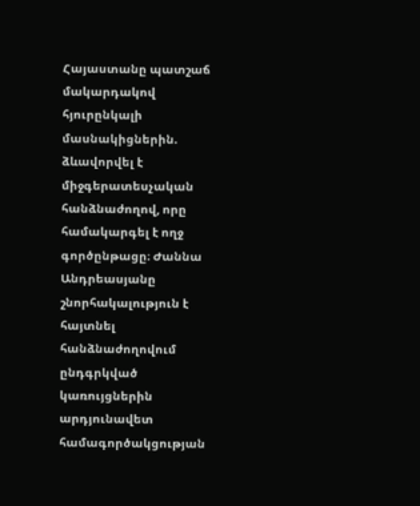Հայաստանը պատշաճ մակարդակով հյուրընկալի մասնակիցներին. ձևավորվել է միջգերատեսչական հանձնաժողով, որը համակարգել է ողջ գործընթացը։ Ժաննա Անդրեասյանը շնորհակալություն է հայտնել հանձնաժողովում ընդգրկված կառույցներին արդյունավետ համագործակցության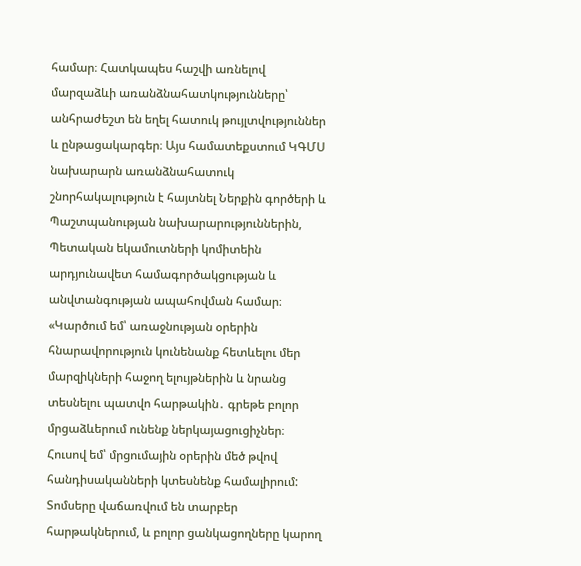համար։ Հատկապես հաշվի առնելով մարզաձևի առանձնահատկությունները՝ անհրաժեշտ են եղել հատուկ թույլտվություններ և ընթացակարգեր։ Այս համատեքստում ԿԳՄՍ նախարարն առանձնահատուկ շնորհակալություն է հայտնել Ներքին գործերի և Պաշտպանության նախարարություններին, Պետական եկամուտների կոմիտեին արդյունավետ համագործակցության և անվտանգության ապահովման համար։
«Կարծում եմ՝ առաջնության օրերին հնարավորություն կունենանք հետևելու մեր մարզիկների հաջող ելույթներին և նրանց տեսնելու պատվո հարթակին․ գրեթե բոլոր մրցաձևերում ունենք ներկայացուցիչներ։ Հուսով եմ՝ մրցումային օրերին մեծ թվով հանդիսականների կտեսնենք համալիրում: Տոմսերը վաճառվում են տարբեր հարթակներում, և բոլոր ցանկացողները կարող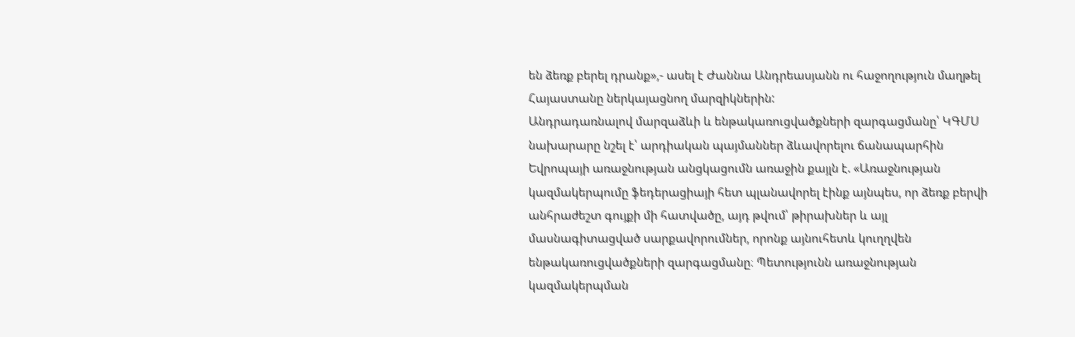են ձեռք բերել դրանք»,- ասել է Ժաննա Անդրեասյանն ու հաջողություն մաղթել Հայաստանը ներկայացնող մարզիկներին:
Անդրադառնալով մարզաձևի և ենթակառուցվածքների զարգացմանը՝ ԿԳՄՍ նախարարը նշել է՝ արդիական պայմաններ ձևավորելու ճանապարհին Եվրոպայի առաջնության անցկացումն առաջին քայլն է. «Առաջնության կազմակերպումը ֆեդերացիայի հետ պլանավորել էինք այնպես, որ ձեռք բերվի անհրաժեշտ գույքի մի հատվածը, այդ թվում՝ թիրախներ և այլ մասնագիտացված սարքավորումներ, որոնք այնուհետև կուղղվեն ենթակառուցվածքների զարգացմանը։ Պետությունն առաջնության կազմակերպման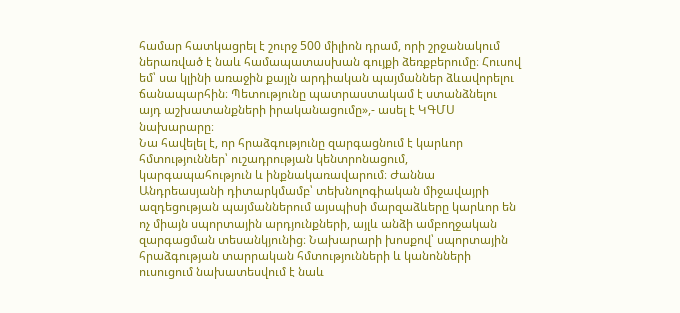համար հատկացրել է շուրջ 500 միլիոն դրամ, որի շրջանակում ներառված է նաև համապատասխան գույքի ձեռքբերումը։ Հուսով եմ՝ սա կլինի առաջին քայլն արդիական պայմաններ ձևավորելու ճանապարհին։ Պետությունը պատրաստակամ է ստանձնելու այդ աշխատանքների իրականացումը»,- ասել է ԿԳՄՍ նախարարը։
Նա հավելել է, որ հրաձգությունը զարգացնում է կարևոր հմտություններ՝ ուշադրության կենտրոնացում, կարգապահություն և ինքնակառավարում։ Ժաննա Անդրեասյանի դիտարկմամբ՝ տեխնոլոգիական միջավայրի ազդեցության պայմաններում այսպիսի մարզաձևերը կարևոր են ոչ միայն սպորտային արդյունքների, այլև անձի ամբողջական զարգացման տեսանկյունից։ Նախարարի խոսքով՝ սպորտային հրաձգության տարրական հմտությունների և կանոնների ուսուցում նախատեսվում է նաև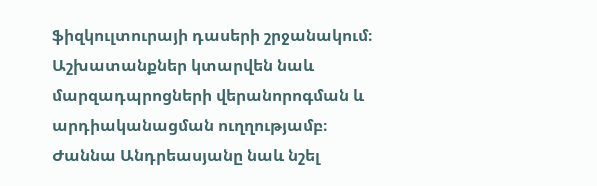ֆիզկուլտուրայի դասերի շրջանակում։ Աշխատանքներ կտարվեն նաև մարզադպրոցների վերանորոգման և արդիականացման ուղղությամբ։
Ժաննա Անդրեասյանը նաև նշել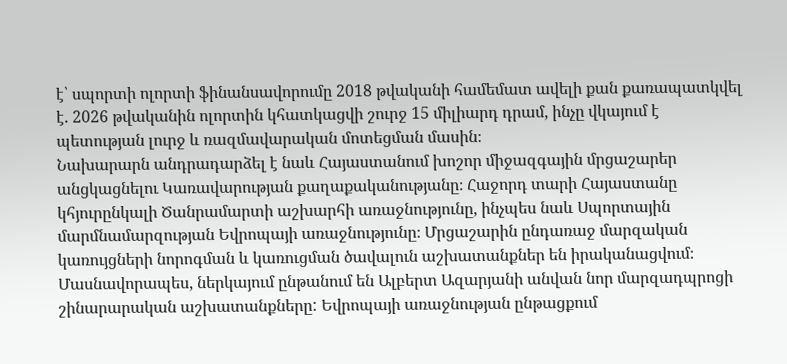է՝ սպորտի ոլորտի ֆինանսավորումը 2018 թվականի համեմատ ավելի քան քառապատկվել է. 2026 թվականին ոլորտին կհատկացվի շուրջ 15 միլիարդ դրամ, ինչը վկայում է պետության լուրջ և ռազմավարական մոտեցման մասին։
Նախարարն անդրադարձել է նաև Հայաստանում խոշոր միջազգային մրցաշարեր անցկացնելու Կառավարության քաղաքականությանը։ Հաջորդ տարի Հայաստանը կհյուրընկալի Ծանրամարտի աշխարհի առաջնությունը, ինչպես նաև Սպորտային մարմնամարզության Եվրոպայի առաջնությունը։ Մրցաշարին ընդառաջ մարզական կառույցների նորոգման և կառուցման ծավալուն աշխատանքներ են իրականացվում։ Մասնավորապես, ներկայում ընթանում են Ալբերտ Ազարյանի անվան նոր մարզադպրոցի շինարարական աշխատանքները: Եվրոպայի առաջնության ընթացքում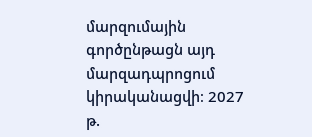մարզումային գործընթացն այդ մարզադպրոցում կիրականացվի։ 2027 թ.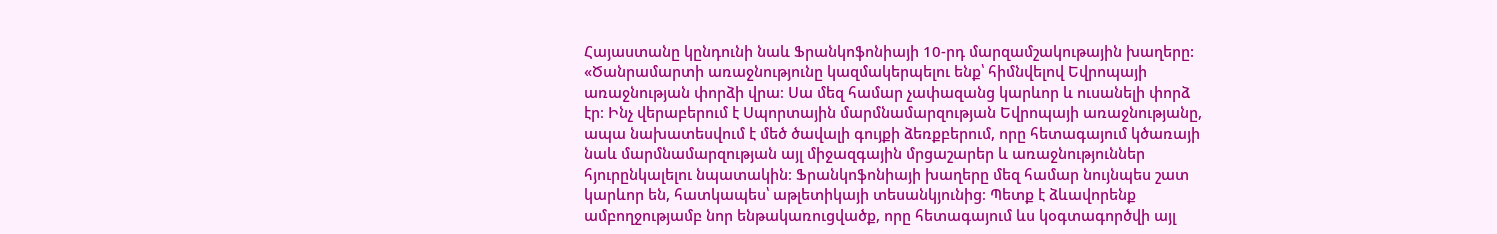Հայաստանը կընդունի նաև Ֆրանկոֆոնիայի 10-րդ մարզամշակութային խաղերը:
«Ծանրամարտի առաջնությունը կազմակերպելու ենք՝ հիմնվելով Եվրոպայի առաջնության փորձի վրա։ Սա մեզ համար չափազանց կարևոր և ուսանելի փորձ էր։ Ինչ վերաբերում է Սպորտային մարմնամարզության Եվրոպայի առաջնությանը, ապա նախատեսվում է մեծ ծավալի գույքի ձեռքբերում, որը հետագայում կծառայի նաև մարմնամարզության այլ միջազգային մրցաշարեր և առաջնություններ հյուրընկալելու նպատակին։ Ֆրանկոֆոնիայի խաղերը մեզ համար նույնպես շատ կարևոր են, հատկապես՝ աթլետիկայի տեսանկյունից։ Պետք է ձևավորենք ամբողջությամբ նոր ենթակառուցվածք, որը հետագայում ևս կօգտագործվի այլ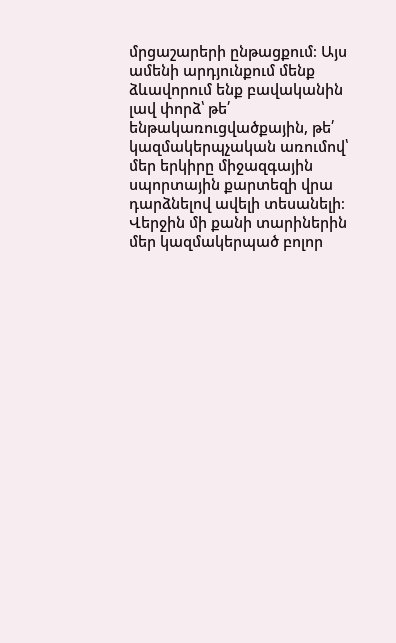մրցաշարերի ընթացքում։ Այս ամենի արդյունքում մենք ձևավորում ենք բավականին լավ փորձ՝ թե՛ ենթակառուցվածքային, թե՛ կազմակերպչական առումով՝ մեր երկիրը միջազգային սպորտային քարտեզի վրա դարձնելով ավելի տեսանելի։ Վերջին մի քանի տարիներին մեր կազմակերպած բոլոր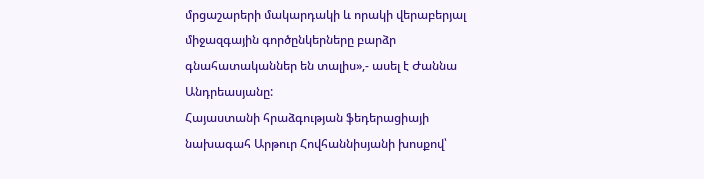մրցաշարերի մակարդակի և որակի վերաբերյալ միջազգային գործընկերները բարձր գնահատականներ են տալիս»,- ասել է Ժաննա Անդրեասյանը:
Հայաստանի հրաձգության ֆեդերացիայի նախագահ Արթուր Հովհաննիսյանի խոսքով՝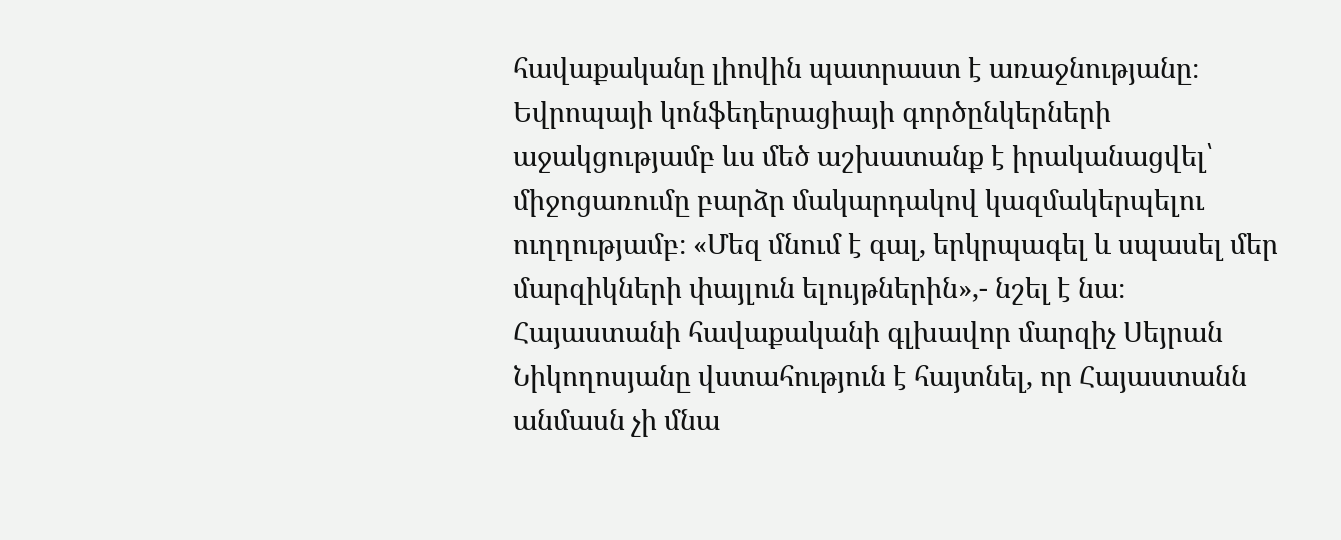հավաքականը լիովին պատրաստ է առաջնությանը։ Եվրոպայի կոնֆեդերացիայի գործընկերների աջակցությամբ ևս մեծ աշխատանք է իրականացվել՝ միջոցառումը բարձր մակարդակով կազմակերպելու ուղղությամբ։ «Մեզ մնում է գալ, երկրպագել և սպասել մեր մարզիկների փայլուն ելույթներին»,- նշել է նա։
Հայաստանի հավաքականի գլխավոր մարզիչ Սեյրան Նիկողոսյանը վստահություն է հայտնել, որ Հայաստանն անմասն չի մնա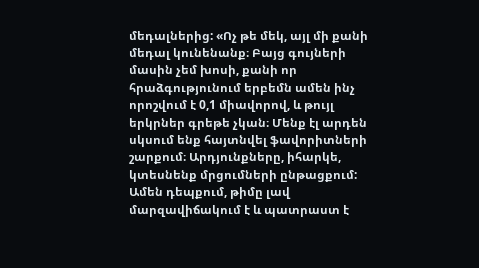մեդալներից: «Ոչ թե մեկ, այլ մի քանի մեդալ կունենանք։ Բայց գույների մասին չեմ խոսի, քանի որ հրաձգությունում երբեմն ամեն ինչ որոշվում է 0,1 միավորով, և թույլ երկրներ գրեթե չկան։ Մենք էլ արդեն սկսում ենք հայտնվել ֆավորիտների շարքում։ Արդյունքները, իհարկե, կտեսնենք մրցումների ընթացքում: Ամեն դեպքում, թիմը լավ մարզավիճակում է և պատրաստ է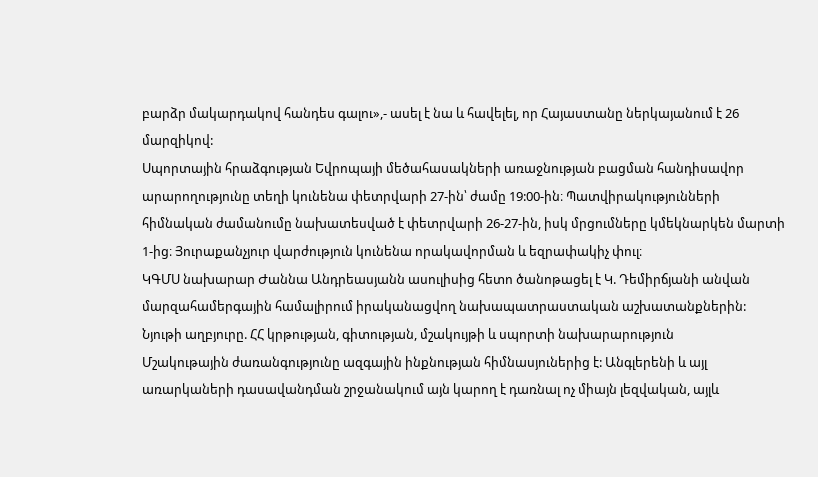բարձր մակարդակով հանդես գալու»,- ասել է նա և հավելել, որ Հայաստանը ներկայանում է 26 մարզիկով:
Սպորտային հրաձգության Եվրոպայի մեծահասակների առաջնության բացման հանդիսավոր արարողությունը տեղի կունենա փետրվարի 27-ին՝ ժամը 19:00-ին։ Պատվիրակությունների հիմնական ժամանումը նախատեսված է փետրվարի 26-27-ին, իսկ մրցումները կմեկնարկեն մարտի 1-ից։ Յուրաքանչյուր վարժություն կունենա որակավորման և եզրափակիչ փուլ։
ԿԳՄՍ նախարար Ժաննա Անդրեասյանն ասուլիսից հետո ծանոթացել է Կ. Դեմիրճյանի անվան մարզահամերգային համալիրում իրականացվող նախապատրաստական աշխատանքներին:
Նյութի աղբյուրը. ՀՀ կրթության, գիտության, մշակույթի և սպորտի նախարարություն
Մշակութային ժառանգությունը ազգային ինքնության հիմնասյուներից է: Անգլերենի և այլ առարկաների դասավանդման շրջանակում այն կարող է դառնալ ոչ միայն լեզվական, այլև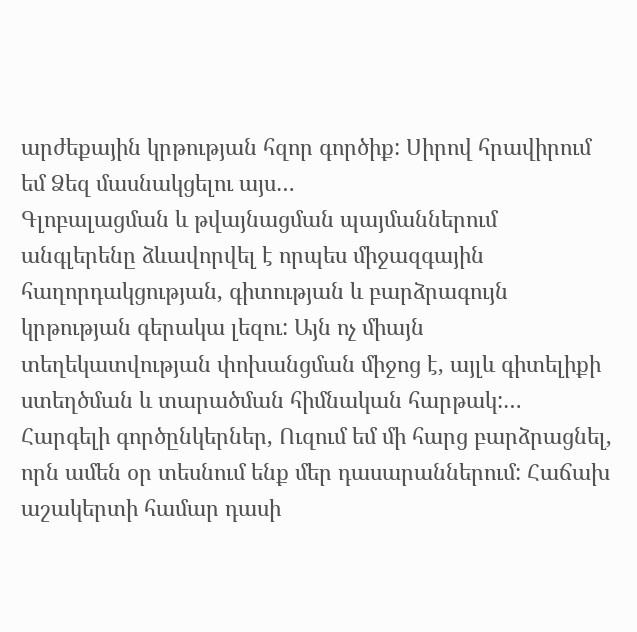արժեքային կրթության հզոր գործիք: Սիրով հրավիրում եմ Ձեզ մասնակցելու այս…
Գլոբալացման և թվայնացման պայմաններում անգլերենը ձևավորվել է որպես միջազգային հաղորդակցության, գիտության և բարձրագույն կրթության գերակա լեզու: Այն ոչ միայն տեղեկատվության փոխանցման միջոց է, այլև գիտելիքի ստեղծման և տարածման հիմնական հարթակ:…
Հարգելի գործընկերներ, Ուզում եմ մի հարց բարձրացնել, որն ամեն օր տեսնում ենք մեր դասարաններում: Հաճախ աշակերտի համար դասի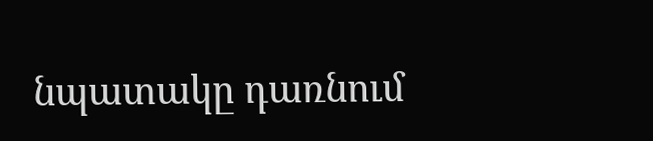նպատակը դառնում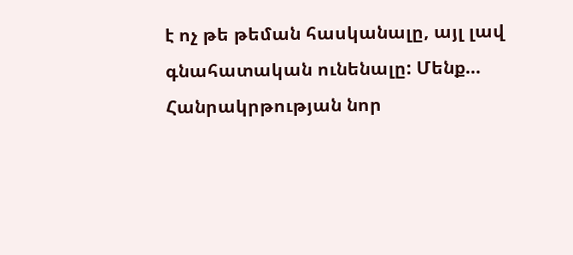է ոչ թե թեման հասկանալը, այլ լավ գնահատական ունենալը: Մենք…
Հանրակրթության նոր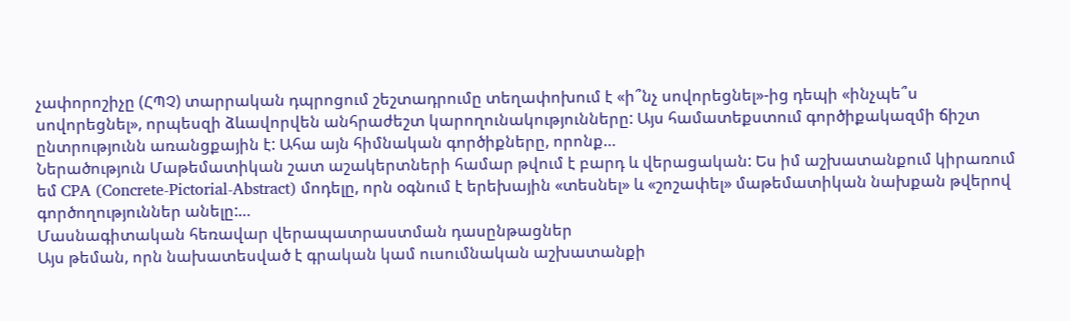չափորոշիչը (ՀՊՉ) տարրական դպրոցում շեշտադրումը տեղափոխում է «ի՞նչ սովորեցնել»-ից դեպի «ինչպե՞ս սովորեցնել», որպեսզի ձևավորվեն անհրաժեշտ կարողունակությունները: Այս համատեքստում գործիքակազմի ճիշտ ընտրությունն առանցքային է: Ահա այն հիմնական գործիքները, որոնք…
Ներածություն Մաթեմատիկան շատ աշակերտների համար թվում է բարդ և վերացական: Ես իմ աշխատանքում կիրառում եմ CPA (Concrete-Pictorial-Abstract) մոդելը, որն օգնում է երեխային «տեսնել» և «շոշափել» մաթեմատիկան նախքան թվերով գործողություններ անելը:…
Մասնագիտական հեռավար վերապատրաստման դասընթացներ
Այս թեման, որն նախատեսված է գրական կամ ուսումնական աշխատանքի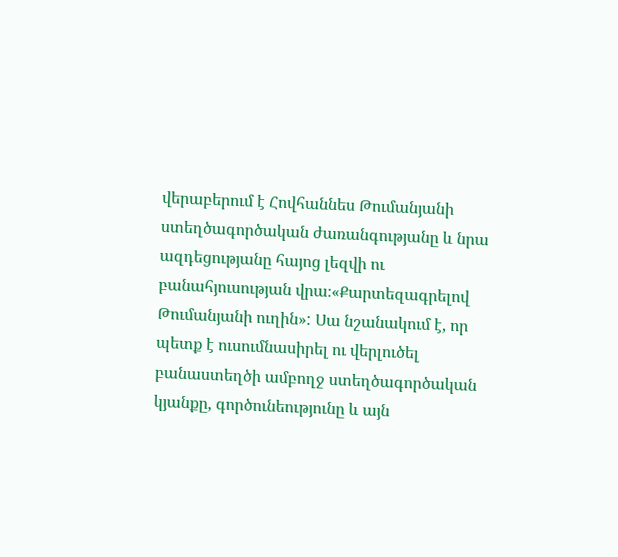վերաբերում է Հովհաննես Թումանյանի ստեղծագործական ժառանգությանը և նրա ազդեցությանը հայոց լեզվի ու բանահյուսության վրա։«Քարտեզագրելով Թումանյանի ուղին»: Սա նշանակում է, որ պետք է ուսումնասիրել ու վերլուծել բանաստեղծի ամբողջ ստեղծագործական կյանքը, գործունեությունը և այն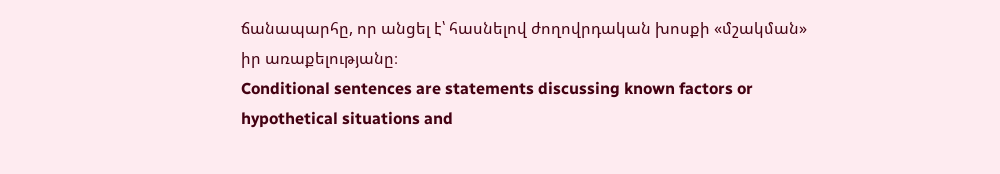ճանապարհը, որ անցել է՝ հասնելով ժողովրդական խոսքի «մշակման» իր առաքելությանը։
Conditional sentences are statements discussing known factors or hypothetical situations and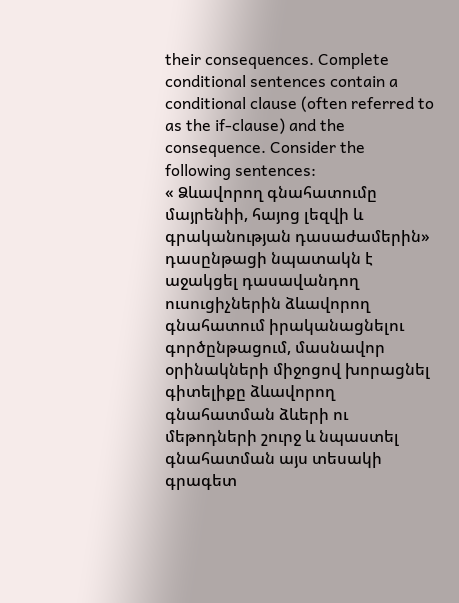their consequences. Complete conditional sentences contain a conditional clause (often referred to as the if-clause) and the consequence. Consider the following sentences:
« Ձևավորող գնահատումը մայրենիի, հայոց լեզվի և գրականության դասաժամերին» դասընթացի նպատակն է աջակցել դասավանդող ուսուցիչներին ձևավորող գնահատում իրականացնելու գործընթացում, մասնավոր օրինակների միջոցով խորացնել գիտելիքը ձևավորող գնահատման ձևերի ու մեթոդների շուրջ և նպաստել գնահատման այս տեսակի գրագետ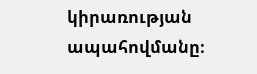կիրառության ապահովմանը։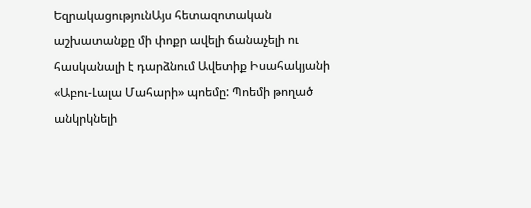ԵզրակացությունԱյս հետազոտական աշխատանքը մի փոքր ավելի ճանաչելի ու հասկանալի է դարձնում Ավետիք Իսահակյանի «Աբու-Լալա Մահարի» պոեմը: Պոեմի թողած անկրկնելի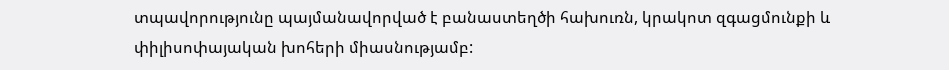տպավորությունը պայմանավորված է բանաստեղծի հախուռն, կրակոտ զգացմունքի և փիլիսոփայական խոհերի միասնությամբ: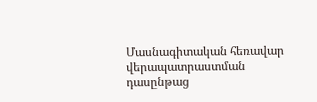Մասնագիտական հեռավար վերապատրաստման դասընթաց